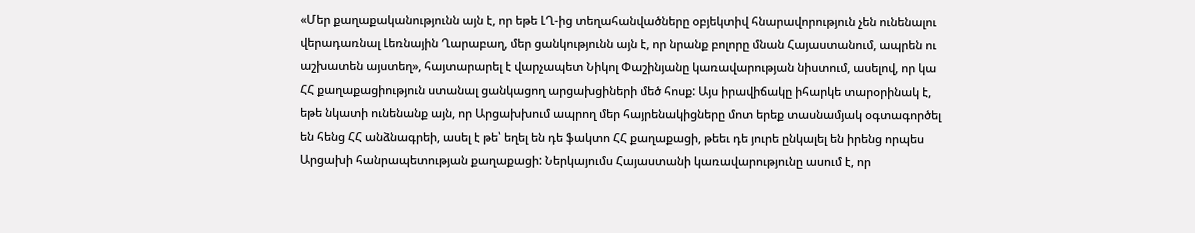«Մեր քաղաքականությունն այն է, որ եթե ԼՂ-ից տեղահանվածները օբյեկտիվ հնարավորություն չեն ունենալու վերադառնալ Լեռնային Ղարաբաղ, մեր ցանկությունն այն է, որ նրանք բոլորը մնան Հայաստանում, ապրեն ու աշխատեն այստեղ», հայտարարել է վարչապետ Նիկոլ Փաշինյանը կառավարության նիստում, ասելով, որ կա ՀՀ քաղաքացիություն ստանալ ցանկացող արցախցիների մեծ հոսք: Այս իրավիճակը իհարկե տարօրինակ է, եթե նկատի ունենանք այն, որ Արցախխում ապրող մեր հայրենակիցները մոտ երեք տասնամյակ օգտագործել են հենց ՀՀ անձնագրեի, ասել է թե՝ եղել են դե ֆակտո ՀՀ քաղաքացի, թեեւ դե յուրե ընկալել են իրենց որպես Արցախի հանրապետության քաղաքացի: Ներկայումս Հայաստանի կառավարությունը ասում է, որ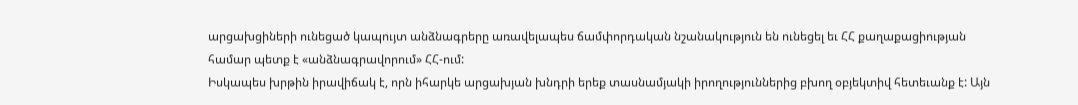արցախցիների ունեցած կապույտ անձնագրերը առավելապես ճամփորդական նշանակություն են ունեցել եւ ՀՀ քաղաքացիության համար պետք է «անձնագրավորում» ՀՀ-ում:
Իսկապես խրթին իրավիճակ է, որն իհարկե արցախյան խնդրի երեք տասնամյակի իրողություններից բխող օբյեկտիվ հետեւանք է: Այն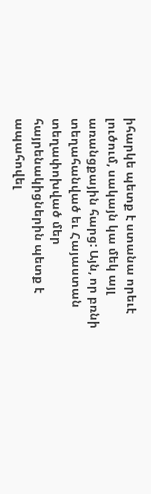իհարկե պետք է ստանա որեւէ լուծում, սակայն կա մեկ այլ առանցքային հարց: Այն, որ բռնի տեղահանված եւ Հայաստան տեղափոխված մեր հայրենակիցներին պետք է ապահովել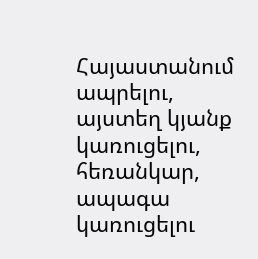Հայաստանում ապրելու, այստեղ կյանք կառուցելու, հեռանկար, ապագա կառուցելու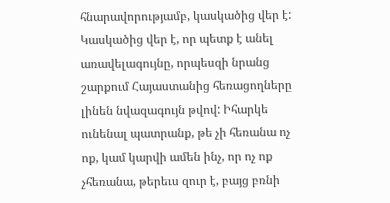հնարավորությամբ, կասկածից վեր է: Կասկածից վեր է, որ պետք է անել առավելագույնը, որպեսզի նրանց շարքում Հայաստանից հեռացողները լինեն նվազագույն թվով: Իհարկե ունենալ պատրանք, թե չի հեռանա ոչ ոք, կամ կարվի ամեն ինչ, որ ոչ ոք չհեռանա, թերեւս զուր է, բայց բռնի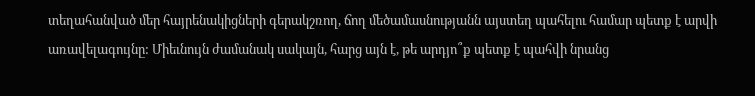տեղահանված մեր հայրենակիցների գերակշռող, ճող մեծամասնությանն այստեղ պահելու համար պետք է արվի առավելագույնը: Միեւնույն ժամանակ սակայն, հարց այն է, թե արդյո՞ք պետք է պահվի նրանց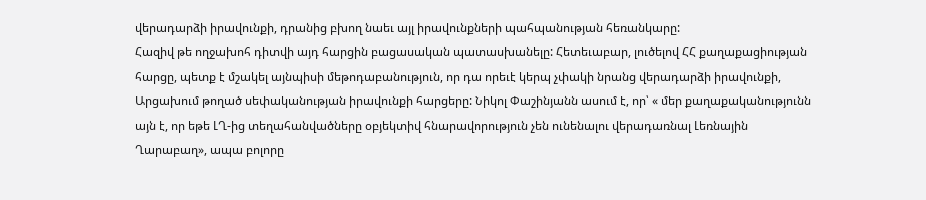վերադարձի իրավունքի, դրանից բխող նաեւ այլ իրավունքների պահպանության հեռանկարը:
Հազիվ թե ողջախոհ դիտվի այդ հարցին բացասական պատասխանելը: Հետեւաբար, լուծելով ՀՀ քաղաքացիության հարցը, պետք է մշակել այնպիսի մեթոդաբանություն, որ դա որեւէ կերպ չփակի նրանց վերադարձի իրավունքի, Արցախում թողած սեփականության իրավունքի հարցերը: Նիկոլ Փաշինյանն ասում է, որ՝ « մեր քաղաքականությունն այն է, որ եթե ԼՂ-ից տեղահանվածները օբյեկտիվ հնարավորություն չեն ունենալու վերադառնալ Լեռնային Ղարաբաղ», ապա բոլորը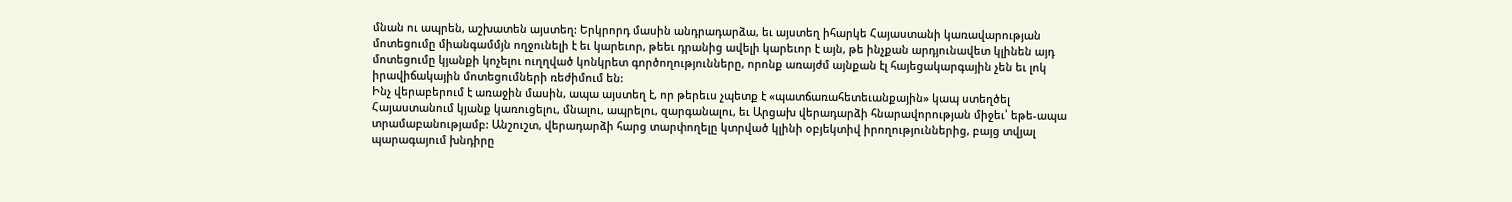մնան ու ապրեն, աշխատեն այստեղ: Երկրորդ մասին անդրադարձա, եւ այստեղ իհարկե Հայաստանի կառավարության մոտեցումը միանգամմյն ողջունելի է եւ կարեւոր, թեեւ դրանից ավելի կարեւոր է այն, թե ինչքան արդյունավետ կլինեն այդ մոտեցումը կյանքի կոչելու ուղղված կոնկրետ գործողությունները, որոնք առայժմ այնքան էլ հայեցակարգային չեն եւ լոկ իրավիճակային մոտեցումների ռեժիմում են:
Ինչ վերաբերում է առաջին մասին, ապա այստեղ է, որ թերեւս չպետք է «պատճառահետեւանքային» կապ ստեղծել Հայաստանում կյանք կառուցելու, մնալու, ապրելու, զարգանալու, եւ Արցախ վերադարձի հնարավորության միջեւ՝ եթե-ապա տրամաբանությամբ: Անշուշտ, վերադարձի հարց տարփողելը կտրված կլինի օբյեկտիվ իրողություններից, բայց տվյալ պարագայում խնդիրը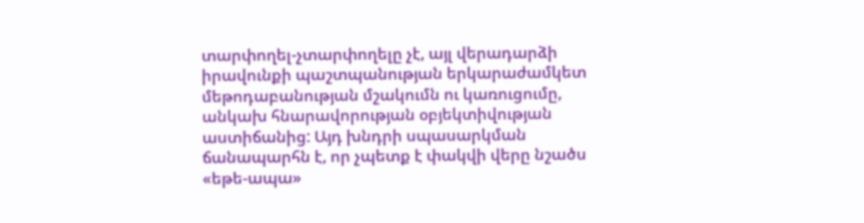տարփողել-չտարփողելը չէ, այլ վերադարձի իրավունքի պաշտպանության երկարաժամկետ մեթոդաբանության մշակումն ու կառուցումը, անկախ հնարավորության օբյեկտիվության աստիճանից: Այդ խնդրի սպասարկման ճանապարհն է, որ չպետք է փակվի վերը նշածս «եթե-ապա»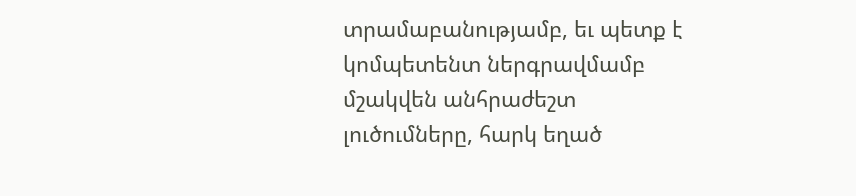տրամաբանությամբ, եւ պետք է կոմպետենտ ներգրավմամբ մշակվեն անհրաժեշտ լուծումները, հարկ եղած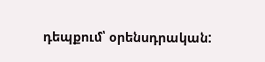դեպքում՝ օրենսդրական: